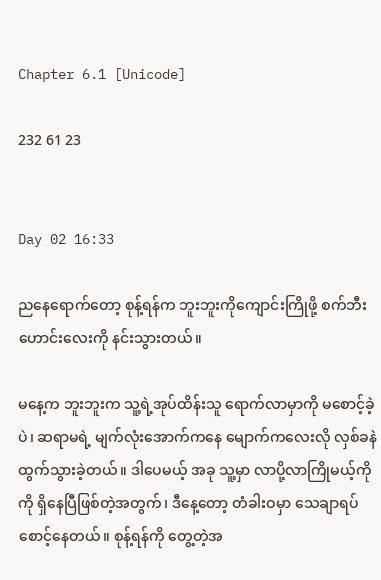Chapter 6.1 [Unicode]

232 61 23


Day 02 16:33

ညနေရောက်တော့ စုန့်ရန်က ဘူးဘူးကိုကျောင်းကြိုဖို့ စက်ဘီးဟောင်းလေးကို နင်းသွားတယ်။

မနေ့က ဘူးဘူးက သူ့ရဲ့အုပ်ထိန်းသူ ရောက်လာမှာကို မစောင့်ခဲ့ပဲ၊ ဆရာမရဲ့ မျက်လုံးအောက်ကနေ မျောက်ကလေးလို လှစ်ခနဲထွက်သွားခဲ့တယ်။ ဒါပေမယ့် အခု သူ့မှာ လာပို့လာကြိုမယ့်ကိုကို ရှိနေပြီဖြစ်တဲ့အတွက်၊ ဒီနေ့တော့ တံခါးဝမှာ သေချာရပ်စောင့်နေတယ်။ စုန့်ရန်ကို တွေ့တဲ့အ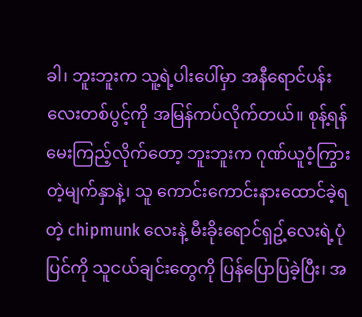ခါ၊ ဘူးဘူးက သူ့ရဲ့ပါးပေါ်မှာ အနီရောင်ပန်းလေးတစ်ပွင့်ကို အမြန်ကပ်လိုက်တယ်။ စုန့်ရန်မေးကြည့်လိုက်တော့ ဘူးဘူးက ဂုဏ်ယူဝံ့ကြွားတဲ့မျက်နှာနဲ့၊ သူ ကောင်းကောင်းနားထောင်ခဲ့ရတဲ့ chipmunk လေးနဲ့ မီးခိုးရောင်ရှဥ့်လေးရဲ့ပုံပြင်ကို သူငယ်ချင်းတွေကို ပြန်ပြောပြခဲ့ပြီး၊ အ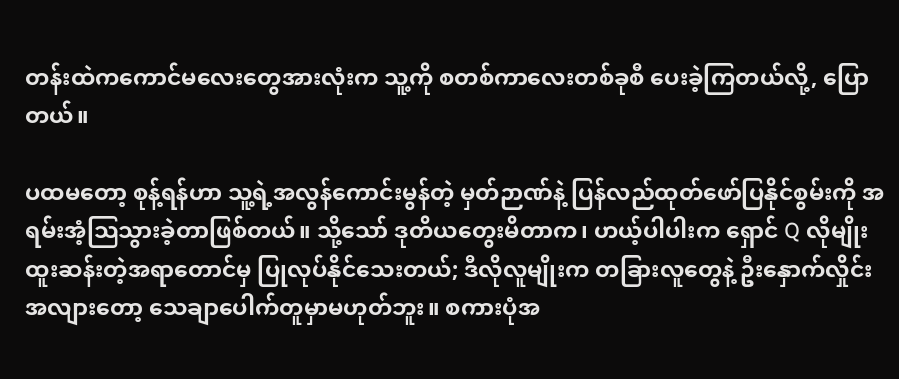တန်းထဲကကောင်မလေးတွေအားလုံးက သူ့ကို စတစ်ကာလေးတစ်ခုစီ ပေးခဲ့ကြတယ်လို့, ပြောတယ်။

ပထမတော့ စုန့်ရန်ဟာ သူ့ရဲ့အလွန်ကောင်းမွန်တဲ့ မှတ်ဉာဏ်နဲ့ ပြန်လည်ထုတ်ဖော်ပြနိုင်စွမ်းကို အရမ်းအံ့သြသွားခဲ့တာဖြစ်တယ်။ သို့သော် ဒုတိယတွေးမိတာက၊ ဟယ့်ပါပါးက ရှောင် Q လိုမျိုး ထူးဆန်းတဲ့အရာတောင်မှ ပြုလုပ်နိုင်သေးတယ်; ဒီလိုလူမျိုးက တခြားလူတွေနဲ့ ဦးနှောက်လှိုင်းအလျားတော့ သေချာပေါက်တူမှာမဟုတ်ဘူး။ စကားပုံအ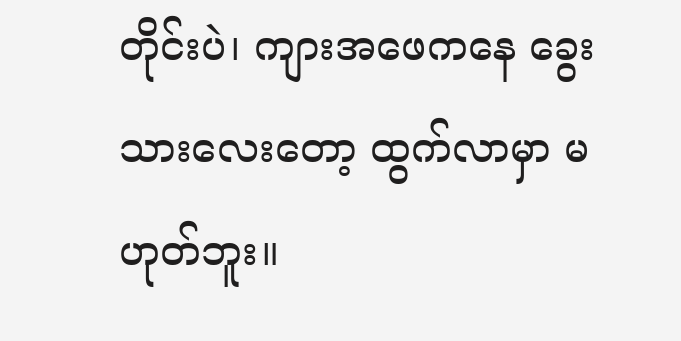တိုင်းပဲ၊ ကျားအဖေကနေ ခွေးသားလေးတော့ ထွက်လာမှာ မဟုတ်ဘူး။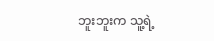ဘူးဘူးက သူ့ရဲ့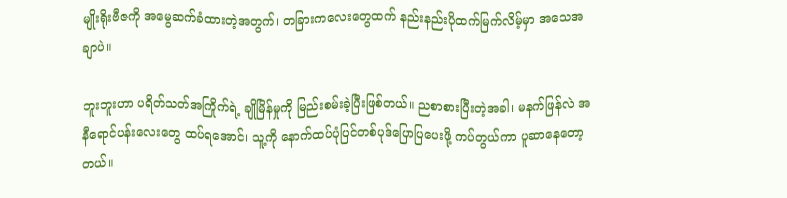မျိုးရိုးဗီဇကို အမွေဆက်ခံထားတဲ့အတွက်၊ တခြားကလေးတွေထက် နည်းနည်းပိုထက်မြက်လိမ့်မှာ အသေအချာပဲ။

ဘူးဘူးဟာ ပရိတ်သတ်အကြိုက်ရဲ့ ချိုမြိန်မှုကို မြည်းစမ်းခဲ့ပြီးဖြစ်တယ်။ ညစာစားပြီးတဲ့အခါ၊ မနက်ဖြန်လဲ အနီရောင်ပန်းလေးတွေ ထပ်ရအောင်၊ သူ့ကို နောက်ထပ်ပုံပြင်တစ်ပုဒ်ပြောပြပေးဖို့ ကပ်တွယ်ကာ ပူဆာနေတော့တယ်။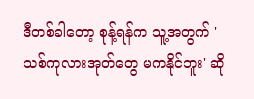ဒီတစ်ခါတော့ စုန့်ရန်က သူ့အတွက် 'သစ်ကုလားအုတ်တွေ မကနိုင်ဘူး' ဆို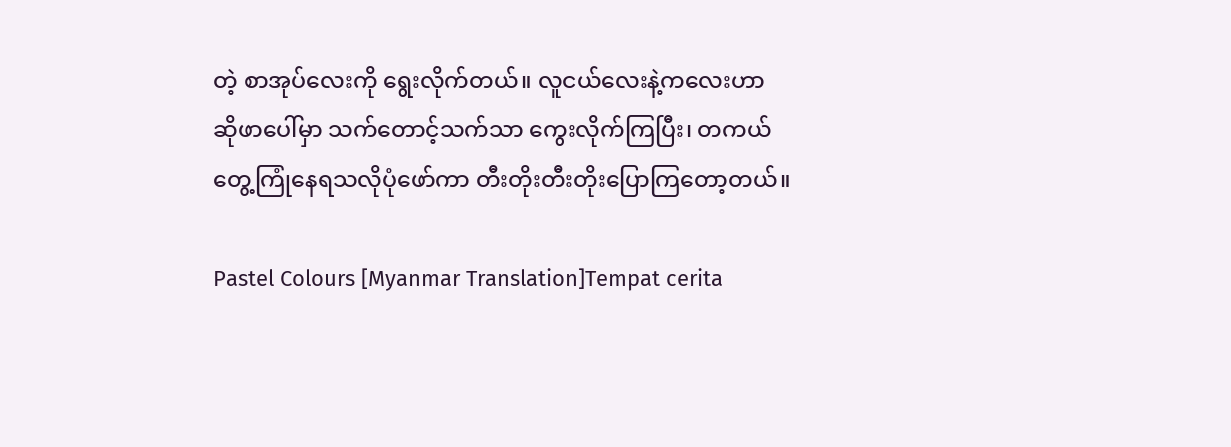တဲ့ စာအုပ်လေးကို ရွေးလိုက်တယ်။ လူငယ်လေးနဲ့ကလေးဟာ ဆိုဖာပေါ်မှာ သက်တောင့်သက်သာ ကွေးလိုက်ကြပြီး၊ တကယ်တွေ့ကြုံနေရသလိုပုံဖော်ကာ တီးတိုးတီးတိုးပြောကြတော့တယ်။

Pastel Colours [Myanmar Translation]Tempat cerita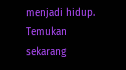menjadi hidup. Temukan sekarang